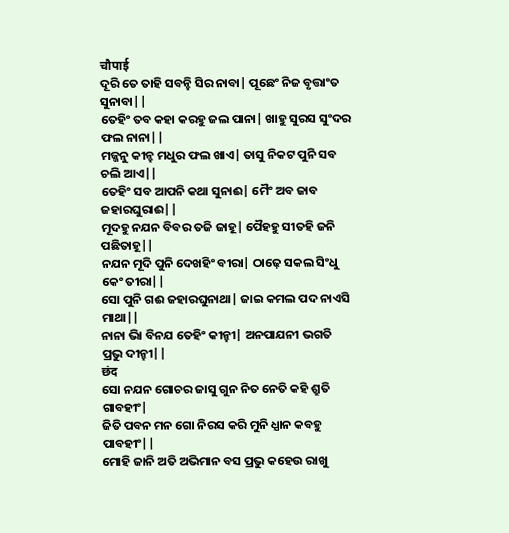चौपाई
ଦୂରି ତେ ତାହି ସବନ୍ହି ସିର ନାବା| ପୂଛେଂ ନିଜ ବୃତ୍ତାଂତ ସୁନାବା||
ତେହିଂ ତବ କହା କରହୁ ଜଲ ପାନା| ଖାହୁ ସୁରସ ସୁଂଦର ଫଲ ନାନା||
ମଜ୍ଜନୁ କୀନ୍ହ ମଧୁର ଫଲ ଖାଏ| ତାସୁ ନିକଟ ପୁନି ସବ ଚଲି ଆଏ||
ତେହିଂ ସବ ଆପନି କଥା ସୁନାଈ| ମୈଂ ଅବ ଜାବ ଜହାରଘୁରାଈ||
ମୂଦହୁ ନଯନ ବିବର ତଜି ଜାହୂ| ପୈହହୁ ସୀତହି ଜନି ପଛିତାହୂ||
ନଯନ ମୂଦି ପୁନି ଦେଖହିଂ ବୀରା| ଠାଢ଼େ ସକଲ ସିଂଧୁ କେଂ ତୀରା||
ସୋ ପୁନି ଗଈ ଜହାରଘୁନାଥା| ଜାଇ କମଲ ପଦ ନାଏସି ମାଥା||
ନାନା ଭାି ବିନଯ ତେହିଂ କୀନ୍ହୀ| ଅନପାଯନୀ ଭଗତି ପ୍ରଭୁ ଦୀନ୍ହୀ||
छंद
ସୋ ନଯନ ଗୋଚର ଜାସୁ ଗୁନ ନିତ ନେତି କହି ଶ୍ରୁତି ଗାବହୀଂ|
ଜିତି ପବନ ମନ ଗୋ ନିରସ କରି ମୁନି ଧ୍ଯାନ କବହୁ ପାବହୀଂ||
ମୋହି ଜାନି ଅତି ଅଭିମାନ ବସ ପ୍ରଭୁ କହେଉ ରାଖୁ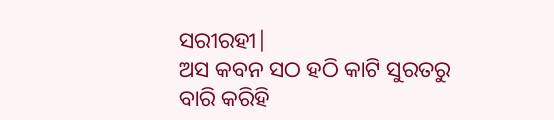ସରୀରହୀ|
ଅସ କବନ ସଠ ହଠି କାଟି ସୁରତରୁ ବାରି କରିହି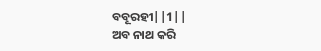ବବୂରହୀ||1||
ଅବ ନାଥ କରି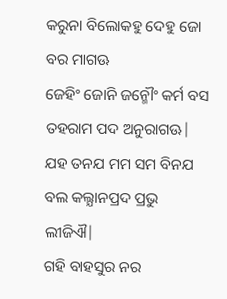କରୁନା ବିଲୋକହୁ ଦେହୁ ଜୋ ବର ମାଗଊ
ଜେହିଂ ଜୋନି ଜନ୍ମୌଂ କର୍ମ ବସ ତହରାମ ପଦ ଅନୁରାଗଊ|
ଯହ ତନଯ ମମ ସମ ବିନଯ ବଲ କଲ୍ଯାନପ୍ରଦ ପ୍ରଭୁ ଲୀଜିଐ|
ଗହି ବାହସୁର ନର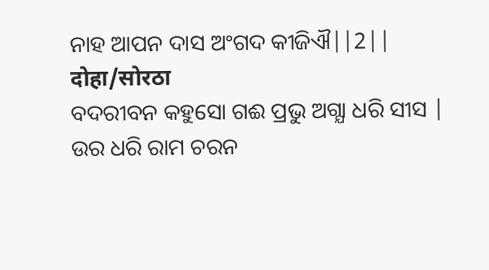ନାହ ଆପନ ଦାସ ଅଂଗଦ କୀଜିଐ||2||
दोहा/सोरठा
ବଦରୀବନ କହୁସୋ ଗଈ ପ୍ରଭୁ ଅଗ୍ଯା ଧରି ସୀସ |
ଉର ଧରି ରାମ ଚରନ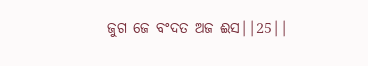ଜୁଗ ଜେ ବଂଦତ ଅଜ ଈସ||25||